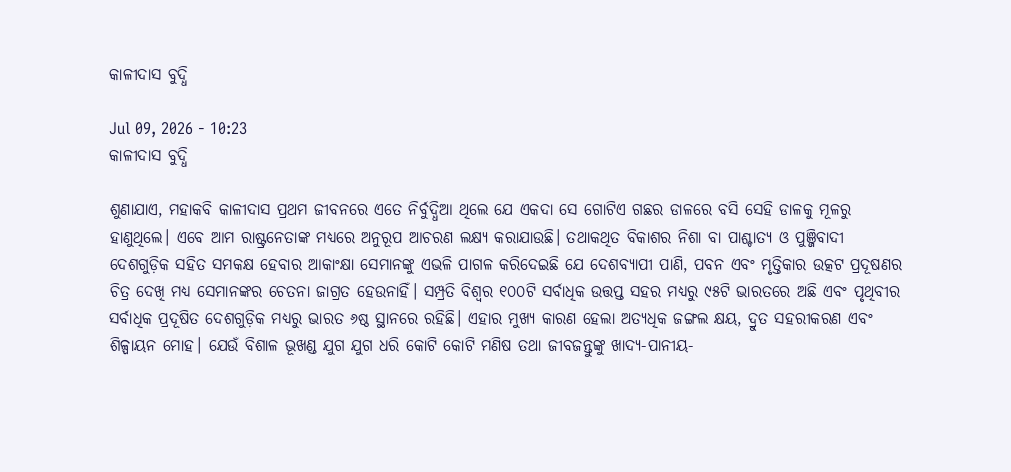କାଳୀଦାସ ବୁଦ୍ଧି

Jul 09, 2026 - 10:23
କାଳୀଦାସ ବୁଦ୍ଧି

ଶୁଣାଯାଏ, ମହାକବି କାଳୀଦାସ ପ୍ରଥମ ଜୀବନରେ ଏତେ ନିର୍ବୁଦ୍ଧିଆ ଥିଲେ ଯେ ଏକଦା ସେ ଗୋଟିଏ ଗଛର ଡାଳରେ ବସି ସେହି ଡାଳକୁ ମୂଳରୁ ହାଣୁଥିଲେ। ଏବେ ଆମ ରାଷ୍ଟ୍ରନେତାଙ୍କ ମଧ୍ୟରେ ଅନୁରୂପ ଆଚରଣ ଲକ୍ଷ୍ୟ କରାଯାଉଛି। ତଥାକଥିତ ବିକାଶର ନିଶା ବା ପାଶ୍ଚାତ୍ୟ ଓ ପୁଞ୍ଜିବାଦୀ ଦେଶଗୁଡ଼ିକ ସହିତ ସମକକ୍ଷ ହେବାର ଆକାଂକ୍ଷା ସେମାନଙ୍କୁ ଏଭଳି ପାଗଳ କରିଦେଇଛି ଯେ ଦେଶବ୍ୟାପୀ ପାଣି, ପବନ ଏବଂ ମୃତ୍ତିକାର ଉତ୍କଟ ପ୍ରଦୂଷଣର ଚିତ୍ର ଦେଖି ମଧ୍ୟ ସେମାନଙ୍କର ଚେତନା ଜାଗ୍ରତ ହେଉନାହିଁ। ସମ୍ପ୍ରତି ବିଶ୍ୱର ୧୦୦ଟି ସର୍ବାଧିକ ଉତ୍ତପ୍ତ ସହର ମଧ୍ୟରୁ ୯୫ଟି ଭାରତରେ ଅଛି ଏବଂ ପୃଥିବୀର ସର୍ବାଧିକ ପ୍ରଦୂଷିତ ଦେଶଗୁଡ଼ିକ ମଧ୍ୟରୁ ଭାରତ ୬ଷ୍ଠ ସ୍ଥାନରେ ରହିଛି। ଏହାର ମୁଖ୍ୟ କାରଣ ହେଲା ଅତ୍ୟଧିକ ଜଙ୍ଗଲ କ୍ଷୟ, ଦ୍ରୁତ ସହରୀକରଣ ଏବଂ ଶିଳ୍ପାୟନ ମୋହ। ଯେଉଁ ବିଶାଳ ଭୂଖଣ୍ଡ ଯୁଗ ଯୁଗ ଧରି କୋଟି କୋଟି ମଣିଷ ତଥା ଜୀବଜନ୍ତୁଙ୍କୁ ଖାଦ୍ୟ-ପାନୀୟ-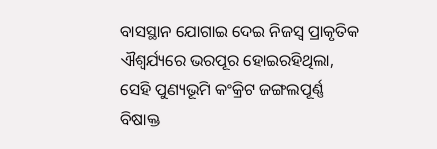ବାସସ୍ଥାନ ଯୋଗାଇ ଦେଇ ନିଜସ୍ବ ପ୍ରାକୃତିକ ଐଶ୍ୱର୍ଯ୍ୟରେ ଭରପୂର ହୋଇରହିଥିଲା, ସେହି ପୁଣ୍ୟଭୂମି କଂକ୍ରିଟ ଜଙ୍ଗଲପୂର୍ଣ୍ଣ ବିଷାକ୍ତ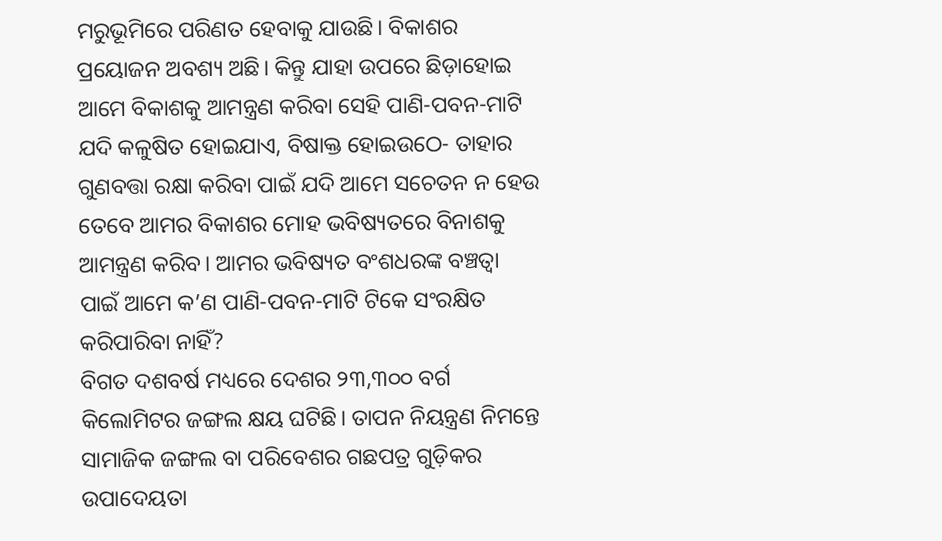ମରୁଭୂମିରେ ପରିଣତ ହେବାକୁ ଯାଉଛି। ବିକାଶର ପ୍ରୟୋଜନ ଅବଶ୍ୟ ଅଛି। କିନ୍ତୁ ଯାହା ଉପରେ ଛିଡ଼ାହୋଇ ଆମେ ବିକାଶକୁ ଆମନ୍ତ୍ରଣ କରିବା ସେହି ପାଣି-ପବନ-ମାଟି ଯଦି କଳୁଷିତ ହୋଇଯାଏ, ବିଷାକ୍ତ ହୋଇଉଠେ- ତାହାର ଗୁଣବତ୍ତା ରକ୍ଷା କରିବା ପାଇଁ ଯଦି ଆମେ ସଚେତନ ନ ହେଉ ତେବେ ଆମର ବିକାଶର ମୋହ ଭବିଷ୍ୟତରେ ବିନାଶକୁ ଆମନ୍ତ୍ରଣ କରିବ। ଆମର ଭବିଷ୍ୟତ ବଂଶଧରଙ୍କ ବଞ୍ଚତ୍ବା ପାଇଁ ଆମେ କ’ଣ ପାଣି-ପବନ-ମାଟି ଟିକେ ସଂରକ୍ଷିତ କରିପାରିବା ନାହିଁ?
ବିଗତ ଦଶବର୍ଷ ମଧ୍ୟରେ ଦେଶର ୨୩,୩୦୦ ବର୍ଗ କିଲୋମିଟର ଜଙ୍ଗଲ କ୍ଷୟ ଘଟିଛି। ତାପନ ନିୟନ୍ତ୍ରଣ ନିମନ୍ତେ ସାମାଜିକ ଜଙ୍ଗଲ ବା ପରିବେଶର ଗଛପତ୍ର ଗୁଡ଼ିକର ଉପାଦେୟତା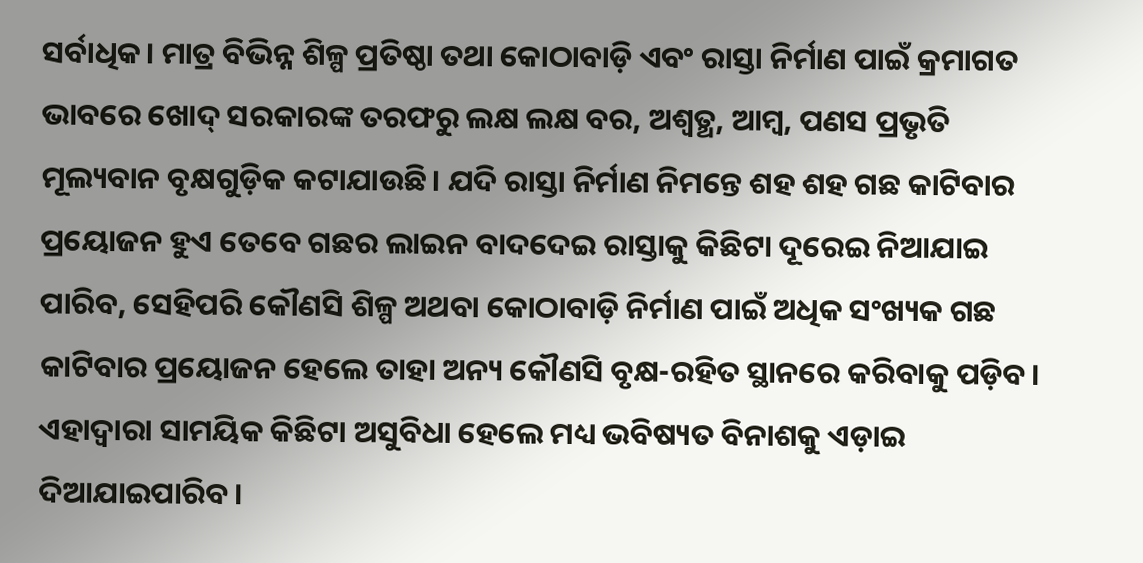ସର୍ବାଧିକ। ମାତ୍ର ବିଭିନ୍ନ ଶିଳ୍ପ ପ୍ରତିଷ୍ଠା ତଥା କୋଠାବାଡ଼ି ଏବଂ ରାସ୍ତା ନିର୍ମାଣ ପାଇଁ କ୍ରମାଗତ ଭାବରେ ଖୋଦ୍‌ ସରକାରଙ୍କ ତରଫରୁ ଲକ୍ଷ ଲକ୍ଷ ବର, ଅଶ୍ୱତ୍ଥ, ଆମ୍ବ, ପଣସ ପ୍ରଭୃତି ମୂଲ୍ୟବାନ ବୃକ୍ଷଗୁଡ଼ିକ କଟାଯାଉଛି। ଯଦି ରାସ୍ତା ନିର୍ମାଣ ନିମନ୍ତେ ଶହ ଶହ ଗଛ କାଟିବାର ପ୍ରୟୋଜନ ହୁଏ ତେବେ ଗଛର ଲାଇନ ବାଦଦେଇ ରାସ୍ତାକୁ କିଛିଟା ଦୂରେଇ ନିଆଯାଇ ପାରିବ, ସେହିପରି କୌଣସି ଶିଳ୍ପ ଅଥବା କୋଠାବାଡ଼ି ନିର୍ମାଣ ପାଇଁ ଅଧିକ ସଂଖ୍ୟକ ଗଛ କାଟିବାର ପ୍ରୟୋଜନ ହେଲେ ତାହା ଅନ୍ୟ କୌଣସି ବୃକ୍ଷ-ରହିତ ସ୍ଥାନରେ କରିବାକୁ ପଡ଼ିବ। ଏହାଦ୍ୱାରା ସାମୟିକ କିଛିଟା ଅସୁବିଧା ହେଲେ ମଧ୍ୟ ଭବିଷ୍ୟତ ବିନାଶକୁ ଏଡ଼ାଇ ଦିଆଯାଇପାରିବ।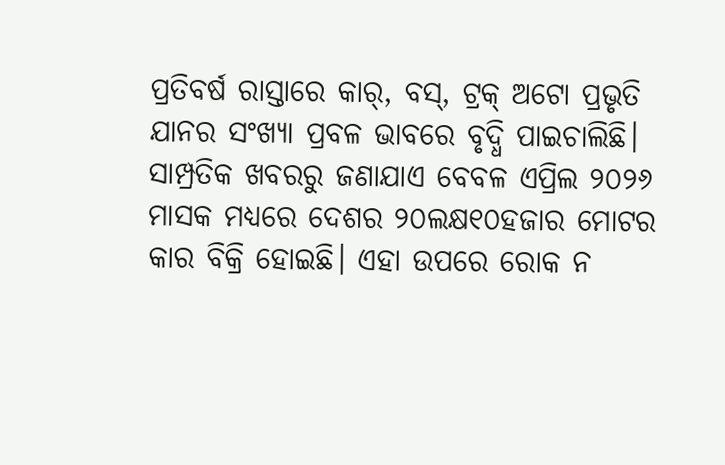ପ୍ରତିବର୍ଷ ରାସ୍ତାରେ କାର୍‌, ବସ୍‌, ଟ୍ରକ୍‌ ଅଟୋ ପ୍ରଭୃତି ଯାନର ସଂଖ୍ୟା ପ୍ରବଳ ଭାବରେ ବୃଦ୍ଧି ପାଇଚାଲିଛି। ସାମ୍ପ୍ରତିକ ଖବରରୁ ଜଣାଯାଏ ବେବଳ ଏପ୍ରିଲ ୨୦୨୬ ମାସକ ମଧ୍ୟରେ ଦେଶର ୨୦ଲକ୍ଷ୧୦ହଜାର ମୋଟର କାର ବିକ୍ରି ହୋଇଛି। ଏହା ଉପରେ ରୋକ ନ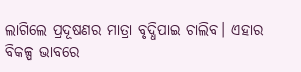ଲାଗିଲେ ପ୍ରଦୂଷଣର ମାତ୍ରା ବୃଦ୍ଧିପାଇ ଚାଲିବ। ଏହାର ବିକଳ୍ପ ଭାବରେ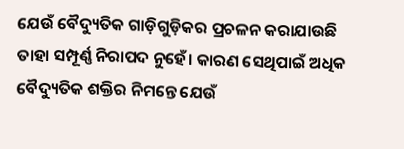ଯେଉଁ ବୈଦ୍ୟୁତିକ ଗାଡ଼ିଗୁଡ଼ିକର ପ୍ରଚଳନ କରାଯାଉଛି ତାହା ସମ୍ପୂର୍ଣ୍ଣ ନିରାପଦ ନୁହେଁ। କାରଣ ସେଥିପାଇଁ ଅଧିକ ବୈଦ୍ୟୁତିକ ଶକ୍ତିର ନିମନ୍ତେ ଯେଉଁ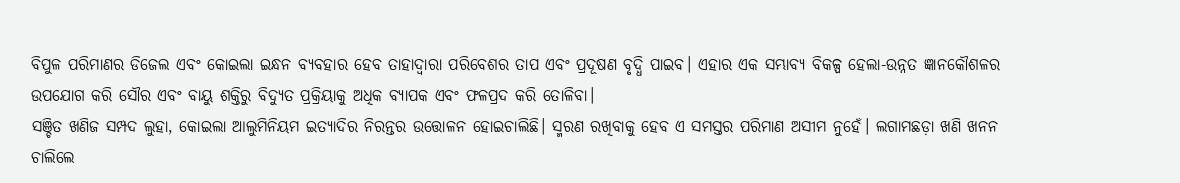ବିପୁଳ ପରିମାଣର ଡିଜେଲ ଏବଂ କୋଇଲା ଇନ୍ଧନ ବ୍ୟବହାର ହେବ ତାହାଦ୍ୱାରା ପରିବେଶର ତାପ ଏବଂ ପ୍ରଦୂଷଣ ବୃଦ୍ଧି ପାଇବ। ଏହାର ଏକ ସମ୍ଭାବ୍ୟ ବିକଳ୍ପ ହେଲା-ଉନ୍ନତ ଜ୍ଞାନକୌଶଳର ଉପଯୋଗ କରି ସୌର ଏବଂ ବାୟୁ ଶକ୍ତିରୁ ବିଦ୍ୟୁତ ପ୍ରକ୍ରିୟାକୁ ଅଧିକ ବ୍ୟାପକ ଏବଂ ଫଳପ୍ରଦ କରି ତୋଳିବା।
ସଞ୍ଚିତ ଖଣିଜ ସମ୍ପଦ ଲୁହା, କୋଇଲା ଆଲୁମିନିୟମ ଇତ୍ୟାଦିର ନିରନ୍ତର ଉତ୍ତୋଳନ ହୋଇଚାଲିଛି। ସ୍ମରଣ ରଖିବାକୁ ହେବ ଏ ସମସ୍ତର ପରିମାଣ ଅସୀମ ନୁହେଁ। ଲଗାମଛଡ଼ା ଖଣି ଖନନ ଚାଲିଲେ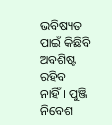ଭବିଷ୍ୟତ ପାଇଁ କିଛିବି ଅବଶିଷ୍ଟ ରହିବ ନାହିଁ। ପୁଞ୍ଜି ନିବେଶ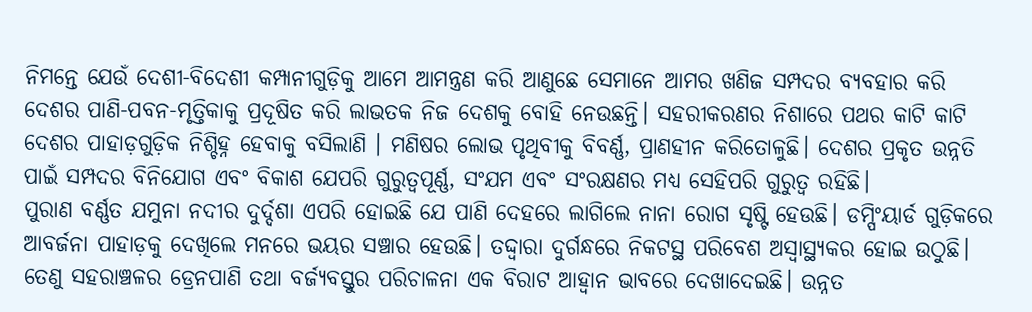ନିମନ୍ତେ ଯେଉଁ ଦେଶୀ-ବିଦେଶୀ କମ୍ପାନୀଗୁଡ଼ିକୁ ଆମେ ଆମନ୍ତ୍ରଣ କରି ଆଣୁଛେ ସେମାନେ ଆମର ଖଣିଜ ସମ୍ପଦର ବ୍ୟବହାର କରି ଦେଶର ପାଣି-ପବନ-ମୃତ୍ତିକାକୁ ପ୍ରଦୂଷିତ କରି ଲାଭତକ ନିଜ ଦେଶକୁ ବୋହି ନେଉଛନ୍ତି। ସହରୀକରଣର ନିଶାରେ ପଥର କାଟି କାଟି ଦେଶର ପାହାଡ଼ଗୁଡ଼ିକ ନିଶ୍ଚିହ୍ନ ହେବାକୁ ବସିଲାଣି । ମଣିଷର ଲୋଭ ପୃଥିବୀକୁ ବିବର୍ଣ୍ଣ, ପ୍ରାଣହୀନ କରିତୋଳୁଛି। ଦେଶର ପ୍ରକୃତ ଉନ୍ନତି ପାଇଁ ସମ୍ପଦର ବିନିଯୋଗ ଏବଂ ବିକାଶ ଯେପରି ଗୁରୁତ୍ୱପୂର୍ଣ୍ଣ, ସଂଯମ ଏବଂ ସଂରକ୍ଷଣର ମଧ୍ୟ ସେହିପରି ଗୁରୁତ୍ୱ ରହିଛି।
ପୁରାଣ ବର୍ଣ୍ଣତ ଯମୁନା ନଦୀର ଦୁର୍ଦ୍ଦଶା ଏପରି ହୋଇଛି ଯେ ପାଣି ଦେହରେ ଲାଗିଲେ ନାନା ରୋଗ ସୃଷ୍ଟି ହେଉଛି। ଡମ୍ପିଂୟାର୍ଡ ଗୁଡ଼ିକରେ ଆବର୍ଜନା ପାହାଡ଼କୁ ଦେଖିଲେ ମନରେ ଭୟର ସଞ୍ଚାର ହେଉଛି। ତଦ୍ଦ୍ବାରା ଦୁର୍ଗନ୍ଧରେ ନିକଟସ୍ଥ ପରିବେଶ ଅସ୍ବାସ୍ଥ୍ୟକର ହୋଇ ଉଠୁଛି। ତେଣୁ ସହରାଞ୍ଚଳର ଡ୍ରେନପାଣି ତଥା ବର୍ଜ୍ୟବସ୍ତୁର ପରିଚାଳନା ଏକ ବିରାଟ ଆହ୍ବାନ ଭାବରେ ଦେଖାଦେଇଛି। ଉନ୍ନତ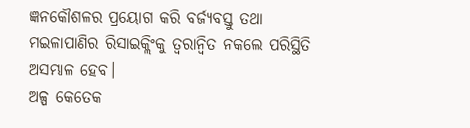ଜ୍ଞନକୌଶଳର ପ୍ରୟୋଗ କରି ବର୍ଜ୍ୟବସ୍ତୁ ତଥା ମଇଳାପାଣିର ରିସାଇକ୍ଲିଂକୁ ତ୍ୱରାନ୍ବିତ ନକଲେ ପରିସ୍ଥିତି ଅସମ୍ଭାଳ ହେବ।
ଅଳ୍ପ କେତେକ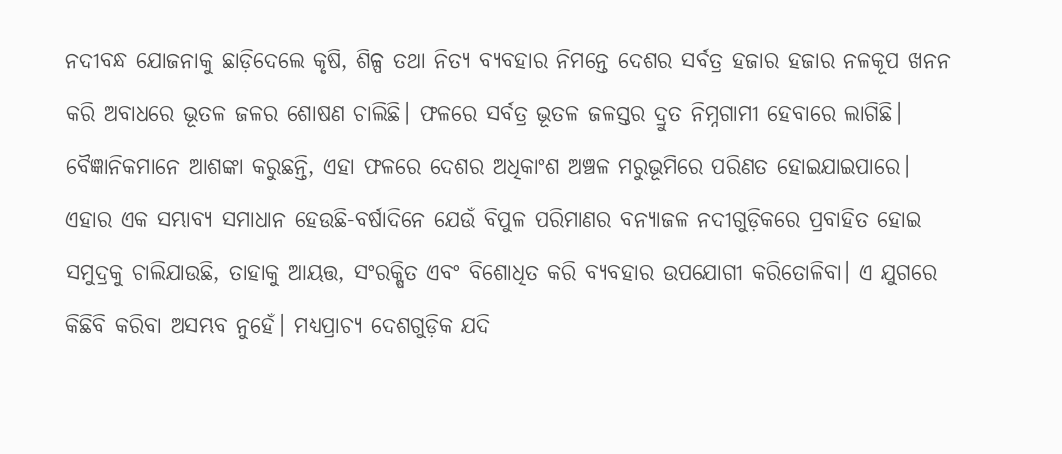ନଦୀବନ୍ଧ ଯୋଜନାକୁ ଛାଡ଼ିଦେଲେ କୃଷି, ଶିଳ୍ପ ତଥା ନିତ୍ୟ ବ୍ୟବହାର ନିମନ୍ତେ ଦେଶର ସର୍ବତ୍ର ହଜାର ହଜାର ନଳକୂପ ଖନନ କରି ଅବାଧରେ ଭୂତଳ ଜଳର ଶୋଷଣ ଚାଲିଛି। ଫଳରେ ସର୍ବତ୍ର ଭୂତଳ ଜଳସ୍ତର ଦ୍ରୁତ ନିମ୍ନଗାମୀ ହେବାରେ ଲାଗିଛି। ବୈଜ୍ଞାନିକମାନେ ଆଶଙ୍କା କରୁଛନ୍ତି, ଏହା ଫଳରେ ଦେଶର ଅଧିକାଂଶ ଅଞ୍ଚଳ ମରୁଭୂମିରେ ପରିଣତ ହୋଇଯାଇପାରେ। ଏହାର ଏକ ସମ୍ଭାବ୍ୟ ସମାଧାନ ହେଉଛି-ବର୍ଷାଦିନେ ଯେଉଁ ବିପୁଳ ପରିମାଣର ବନ୍ୟାଜଳ ନଦୀଗୁଡ଼ିକରେ ପ୍ରବାହିତ ହୋଇ ସମୁଦ୍ରକୁ ଚାଲିଯାଉଛି, ତାହାକୁ ଆୟତ୍ତ, ସଂରକ୍ଷିତ ଏବଂ ବିଶୋଧିତ କରି ବ୍ୟବହାର ଉପଯୋଗୀ କରିତୋଳିବା। ଏ ଯୁଗରେ କିଛିବି କରିବା ଅସମ୍ଭବ ନୁହେଁ। ମଧ୍ୟପ୍ରାଚ୍ୟ ଦେଶଗୁଡ଼ିକ ଯଦି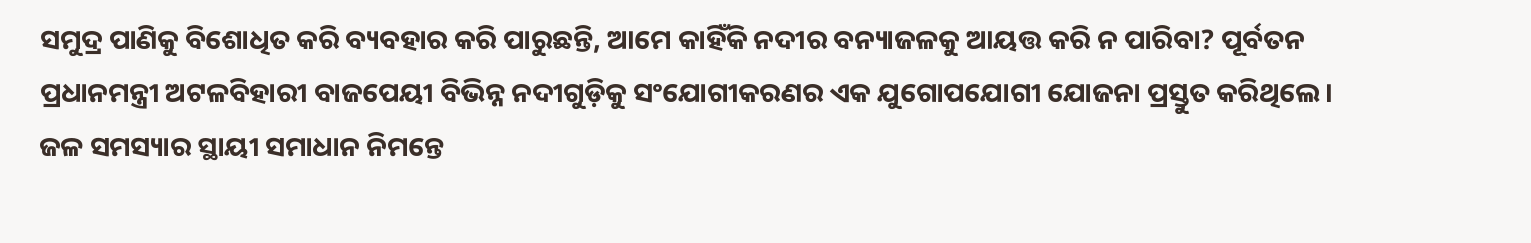ସମୁଦ୍ର ପାଣିକୁ ବିଶୋଧିତ କରି ବ୍ୟବହାର କରି ପାରୁଛନ୍ତି, ଆମେ କାହିଁକି ନଦୀର ବନ୍ୟାଜଳକୁ ଆୟତ୍ତ କରି ନ ପାରିବା? ପୂର୍ବତନ ପ୍ରଧାନମନ୍ତ୍ରୀ ଅଟଳବିହାରୀ ବାଜପେୟୀ ବିଭିନ୍ନ ନଦୀଗୁଡ଼ିକୁ ସଂଯୋଗୀକରଣର ଏକ ଯୁଗୋପଯୋଗୀ ଯୋଜନା ପ୍ରସ୍ତୁତ କରିଥିଲେ। ଜଳ ସମସ୍ୟାର ସ୍ଥାୟୀ ସମାଧାନ ନିମନ୍ତେ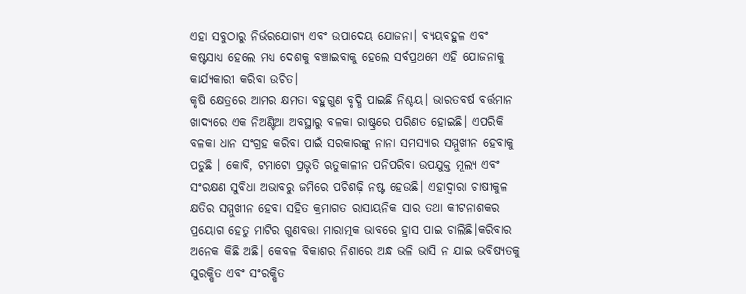ଏହା ସବୁଠାରୁ ନିର୍ଭରଯୋଗ୍ୟ ଏବଂ ଉପାଦେୟ ଯୋଜନା। ବ୍ୟୟବହୁଳ ଏବଂ କଷ୍ଟସାଧ୍ୟ ହେଲେ ମଧ୍ୟ ଦେଶକୁ ବଞ୍ଚାଇବାକୁ ହେଲେ ସର୍ବପ୍ରଥମେ ଏହି ଯୋଜନାକୁ କାର୍ଯ୍ୟକାରୀ କରିବା ଉଚିତ।
କୃଷି କ୍ଷେତ୍ରରେ ଆମର କ୍ଷମତା ବହୁଗୁଣ ବୃଦ୍ଧି ପାଇଛି ନିଶ୍ଚୟ। ଭାରତବର୍ଷ ବର୍ତ୍ତମାନ ଖାଦ୍ୟରେ ଏକ ନିଅଣ୍ଟିଆ ଅବସ୍ଥାରୁ ବଳକା ରାଷ୍ଟ୍ରରେ ପରିଣତ ହୋଇଛି। ଏପରିକି ବଳକା ଧାନ ସଂଗ୍ରହ କରିବା ପାଇଁ ସରକାରଙ୍କୁ ନାନା ସମସ୍ୟାର ସମ୍ମୁଖୀନ ହେବାକୁ ପଡୁଛି । କୋବି, ଟମାଟୋ ପ୍ରଭୃତି ଋତୁକାଳୀନ ପନିପରିବା ଉପଯୁକ୍ତ ମୂଲ୍ୟ ଏବଂ ସଂରକ୍ଷଣ ସୁବିଧା ଅଭାବରୁ ଜମିରେ ପଚିଶଢ଼ି ନଷ୍ଟ ହେଉଛି। ଏହାଦ୍ୱାରା ଚାଷୀକୁଳ କ୍ଷତିର ସମ୍ମୁଖୀନ ହେବା ସହିତ କ୍ରମାଗତ ରାସାୟନିକ ସାର ତଥା କୀଟନାଶକର ପ୍ରୟୋଗ ହେତୁ ମାଟିର ଗୁଣବତ୍ତା ମାରାତ୍ମକ ଭାବରେ ହ୍ରାସ ପାଇ ଚାଲିଛି।କରିବାର ଅନେକ କିଛି ଅଛି। କେବଳ ବିକାଶର ନିଶାରେ ଅନ୍ଧ ଭଳି ଭାସି ନ ଯାଇ ଭବିଷ୍ୟତକୁ ସୁରକ୍ଷିତ ଏବଂ ସଂରକ୍ଷିତ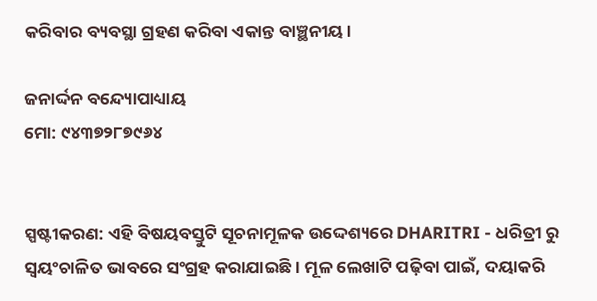କରିବାର ବ୍ୟବସ୍ଥା ଗ୍ରହଣ କରିବା ଏକାନ୍ତ ବାଞ୍ଛନୀୟ।

ଜନାର୍ଦ୍ଦନ ବନ୍ଦ୍ୟୋପାଧ୍ୟାୟ
ମୋ: ୯୪୩୭୨୮୭୯୬୪


ସ୍ପଷ୍ଟୀକରଣ: ଏହି ବିଷୟବସ୍ତୁଟି ସୂଚନାମୂଳକ ଉଦ୍ଦେଶ୍ୟରେ DHARITRI - ଧରିତ୍ରୀ ରୁ ସ୍ୱୟଂଚାଳିତ ଭାବରେ ସଂଗ୍ରହ କରାଯାଇଛି। ମୂଳ ଲେଖାଟି ପଢ଼ିବା ପାଇଁ, ଦୟାକରି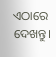ଏଠାରେ ଦେଖନ୍ତୁ।